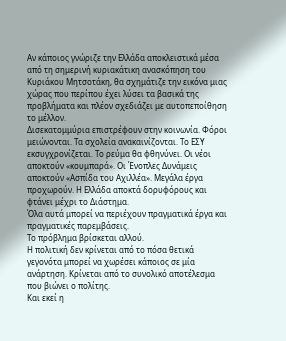Αν κάποιος γνώριζε την Ελλάδα αποκλειστικά μέσα από τη σημερινή κυριακάτικη ανασκόπηση του Κυριάκου Μητσοτάκη, θα σχημάτιζε την εικόνα μιας χώρας που περίπου έχει λύσει τα βασικά της προβλήματα και πλέον σχεδιάζει με αυτοπεποίθηση το μέλλον.
Δισεκατομμύρια επιστρέφουν στην κοινωνία. Φόροι μειώνονται. Τα σχολεία ανακαινίζονται. Το ΕΣΥ εκσυγχρονίζεται. Το ρεύμα θα φθηνύνει. Οι νέοι αποκτούν «κουμπαρά». Οι Ένοπλες Δυνάμεις αποκτούν «Ασπίδα του Αχιλλέα». Μεγάλα έργα προχωρούν. Η Ελλάδα αποκτά δορυφόρους και φτάνει μέχρι το Διάστημα.
Όλα αυτά μπορεί να περιέχουν πραγματικά έργα και πραγματικές παρεμβάσεις.
Το πρόβλημα βρίσκεται αλλού.
Η πολιτική δεν κρίνεται από το πόσα θετικά γεγονότα μπορεί να χωρέσει κάποιος σε μία ανάρτηση. Κρίνεται από το συνολικό αποτέλεσμα που βιώνει ο πολίτης.
Και εκεί η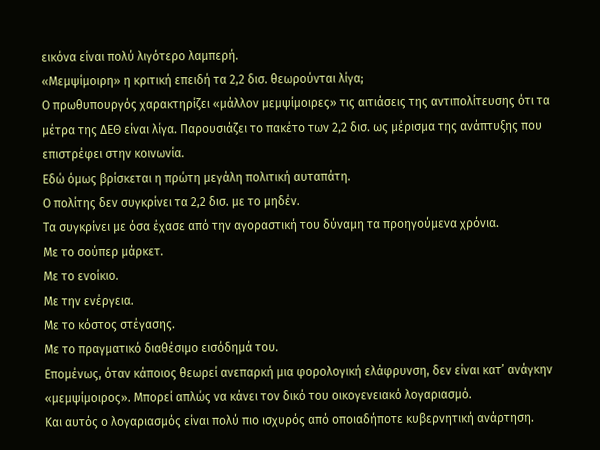εικόνα είναι πολύ λιγότερο λαμπερή.
«Μεμψίμοιρη» η κριτική επειδή τα 2,2 δισ. θεωρούνται λίγα;
Ο πρωθυπουργός χαρακτηρίζει «μάλλον μεμψίμοιρες» τις αιτιάσεις της αντιπολίτευσης ότι τα μέτρα της ΔΕΘ είναι λίγα. Παρουσιάζει το πακέτο των 2,2 δισ. ως μέρισμα της ανάπτυξης που επιστρέφει στην κοινωνία.
Εδώ όμως βρίσκεται η πρώτη μεγάλη πολιτική αυταπάτη.
Ο πολίτης δεν συγκρίνει τα 2,2 δισ. με το μηδέν.
Τα συγκρίνει με όσα έχασε από την αγοραστική του δύναμη τα προηγούμενα χρόνια.
Με το σούπερ μάρκετ.
Με το ενοίκιο.
Με την ενέργεια.
Με το κόστος στέγασης.
Με το πραγματικό διαθέσιμο εισόδημά του.
Επομένως, όταν κάποιος θεωρεί ανεπαρκή μια φορολογική ελάφρυνση, δεν είναι κατ’ ανάγκην «μεμψίμοιρος». Μπορεί απλώς να κάνει τον δικό του οικογενειακό λογαριασμό.
Και αυτός ο λογαριασμός είναι πολύ πιο ισχυρός από οποιαδήποτε κυβερνητική ανάρτηση.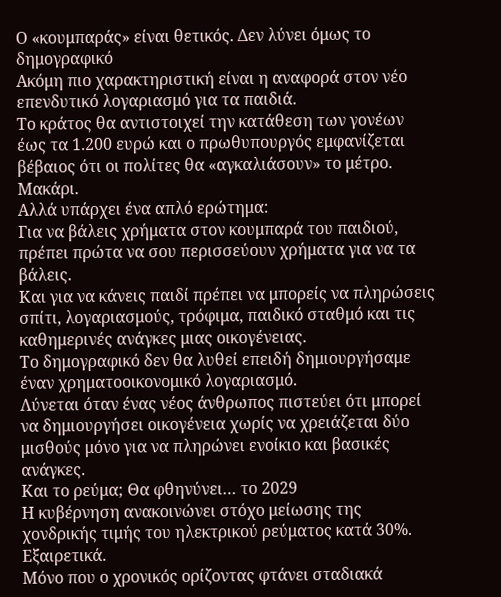Ο «κουμπαράς» είναι θετικός. Δεν λύνει όμως το δημογραφικό
Ακόμη πιο χαρακτηριστική είναι η αναφορά στον νέο επενδυτικό λογαριασμό για τα παιδιά.
Το κράτος θα αντιστοιχεί την κατάθεση των γονέων έως τα 1.200 ευρώ και ο πρωθυπουργός εμφανίζεται βέβαιος ότι οι πολίτες θα «αγκαλιάσουν» το μέτρο.
Μακάρι.
Αλλά υπάρχει ένα απλό ερώτημα:
Για να βάλεις χρήματα στον κουμπαρά του παιδιού, πρέπει πρώτα να σου περισσεύουν χρήματα για να τα βάλεις.
Και για να κάνεις παιδί πρέπει να μπορείς να πληρώσεις σπίτι, λογαριασμούς, τρόφιμα, παιδικό σταθμό και τις καθημερινές ανάγκες μιας οικογένειας.
Το δημογραφικό δεν θα λυθεί επειδή δημιουργήσαμε έναν χρηματοοικονομικό λογαριασμό.
Λύνεται όταν ένας νέος άνθρωπος πιστεύει ότι μπορεί να δημιουργήσει οικογένεια χωρίς να χρειάζεται δύο μισθούς μόνο για να πληρώνει ενοίκιο και βασικές ανάγκες.
Και το ρεύμα; Θα φθηνύνει… το 2029
Η κυβέρνηση ανακοινώνει στόχο μείωσης της χονδρικής τιμής του ηλεκτρικού ρεύματος κατά 30%.
Εξαιρετικά.
Μόνο που ο χρονικός ορίζοντας φτάνει σταδιακά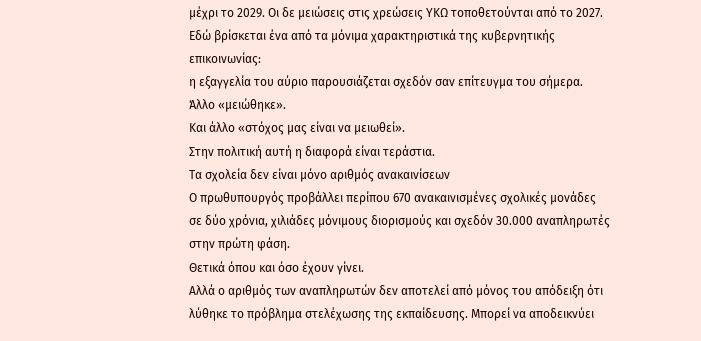μέχρι το 2029. Οι δε μειώσεις στις χρεώσεις ΥΚΩ τοποθετούνται από το 2027.
Εδώ βρίσκεται ένα από τα μόνιμα χαρακτηριστικά της κυβερνητικής επικοινωνίας:
η εξαγγελία του αύριο παρουσιάζεται σχεδόν σαν επίτευγμα του σήμερα.
Άλλο «μειώθηκε».
Και άλλο «στόχος μας είναι να μειωθεί».
Στην πολιτική αυτή η διαφορά είναι τεράστια.
Τα σχολεία δεν είναι μόνο αριθμός ανακαινίσεων
Ο πρωθυπουργός προβάλλει περίπου 670 ανακαινισμένες σχολικές μονάδες σε δύο χρόνια, χιλιάδες μόνιμους διορισμούς και σχεδόν 30.000 αναπληρωτές στην πρώτη φάση.
Θετικά όπου και όσο έχουν γίνει.
Αλλά ο αριθμός των αναπληρωτών δεν αποτελεί από μόνος του απόδειξη ότι λύθηκε το πρόβλημα στελέχωσης της εκπαίδευσης. Μπορεί να αποδεικνύει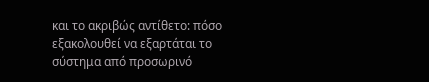και το ακριβώς αντίθετο: πόσο εξακολουθεί να εξαρτάται το σύστημα από προσωρινό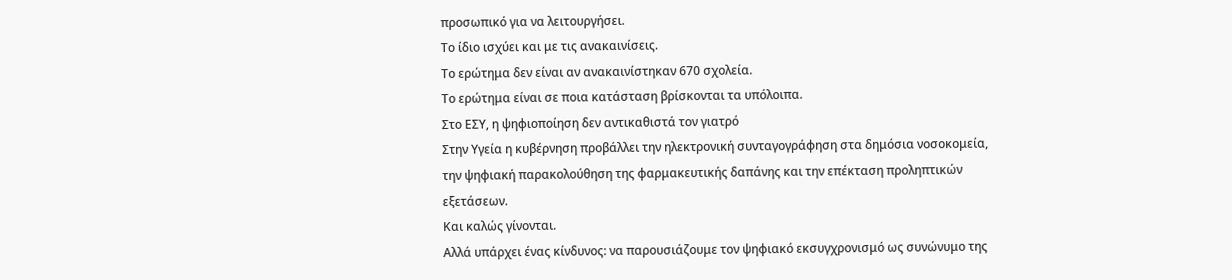προσωπικό για να λειτουργήσει.
Το ίδιο ισχύει και με τις ανακαινίσεις.
Το ερώτημα δεν είναι αν ανακαινίστηκαν 670 σχολεία.
Το ερώτημα είναι σε ποια κατάσταση βρίσκονται τα υπόλοιπα.
Στο ΕΣΥ, η ψηφιοποίηση δεν αντικαθιστά τον γιατρό
Στην Υγεία η κυβέρνηση προβάλλει την ηλεκτρονική συνταγογράφηση στα δημόσια νοσοκομεία, την ψηφιακή παρακολούθηση της φαρμακευτικής δαπάνης και την επέκταση προληπτικών εξετάσεων.
Και καλώς γίνονται.
Αλλά υπάρχει ένας κίνδυνος: να παρουσιάζουμε τον ψηφιακό εκσυγχρονισμό ως συνώνυμο της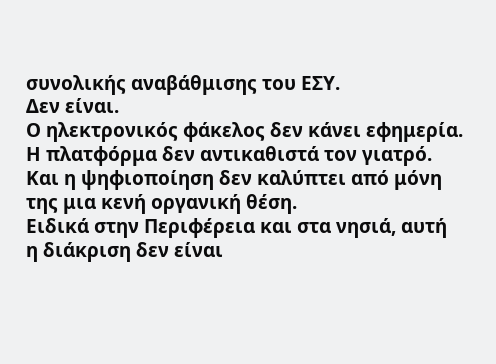συνολικής αναβάθμισης του ΕΣΥ.
Δεν είναι.
Ο ηλεκτρονικός φάκελος δεν κάνει εφημερία. Η πλατφόρμα δεν αντικαθιστά τον γιατρό. Και η ψηφιοποίηση δεν καλύπτει από μόνη της μια κενή οργανική θέση.
Ειδικά στην Περιφέρεια και στα νησιά, αυτή η διάκριση δεν είναι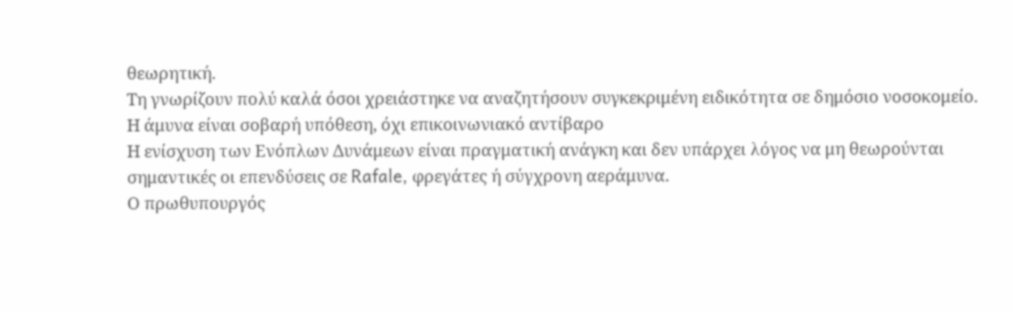θεωρητική.
Τη γνωρίζουν πολύ καλά όσοι χρειάστηκε να αναζητήσουν συγκεκριμένη ειδικότητα σε δημόσιο νοσοκομείο.
Η άμυνα είναι σοβαρή υπόθεση, όχι επικοινωνιακό αντίβαρο
Η ενίσχυση των Ενόπλων Δυνάμεων είναι πραγματική ανάγκη και δεν υπάρχει λόγος να μη θεωρούνται σημαντικές οι επενδύσεις σε Rafale, φρεγάτες ή σύγχρονη αεράμυνα.
Ο πρωθυπουργός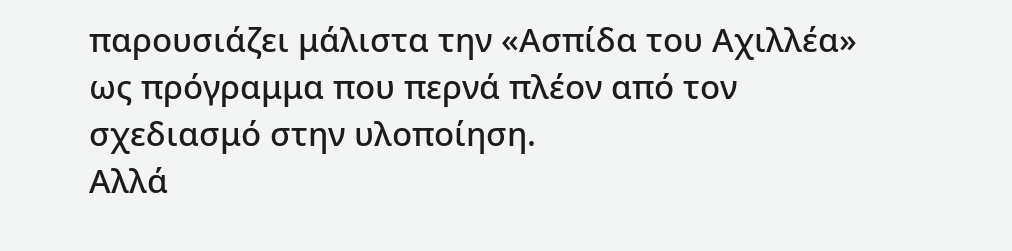παρουσιάζει μάλιστα την «Ασπίδα του Αχιλλέα» ως πρόγραμμα που περνά πλέον από τον σχεδιασμό στην υλοποίηση.
Αλλά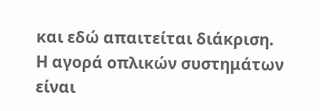και εδώ απαιτείται διάκριση.
Η αγορά οπλικών συστημάτων είναι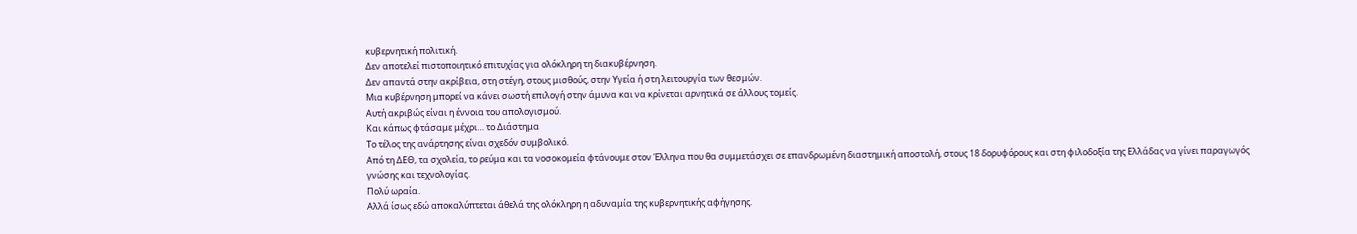κυβερνητική πολιτική.
Δεν αποτελεί πιστοποιητικό επιτυχίας για ολόκληρη τη διακυβέρνηση.
Δεν απαντά στην ακρίβεια, στη στέγη, στους μισθούς, στην Υγεία ή στη λειτουργία των θεσμών.
Μια κυβέρνηση μπορεί να κάνει σωστή επιλογή στην άμυνα και να κρίνεται αρνητικά σε άλλους τομείς.
Αυτή ακριβώς είναι η έννοια του απολογισμού.
Και κάπως φτάσαμε μέχρι… το Διάστημα
Το τέλος της ανάρτησης είναι σχεδόν συμβολικό.
Από τη ΔΕΘ, τα σχολεία, το ρεύμα και τα νοσοκομεία φτάνουμε στον Έλληνα που θα συμμετάσχει σε επανδρωμένη διαστημική αποστολή, στους 18 δορυφόρους και στη φιλοδοξία της Ελλάδας να γίνει παραγωγός γνώσης και τεχνολογίας.
Πολύ ωραία.
Αλλά ίσως εδώ αποκαλύπτεται άθελά της ολόκληρη η αδυναμία της κυβερνητικής αφήγησης.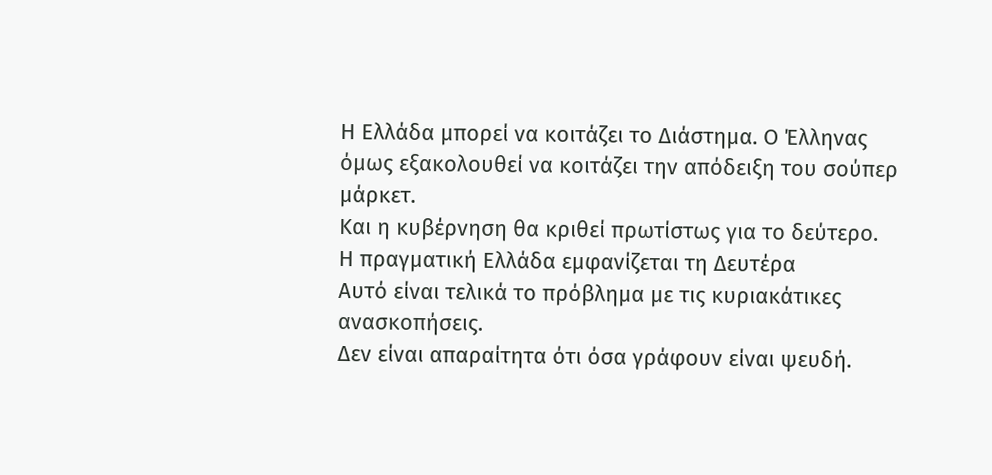Η Ελλάδα μπορεί να κοιτάζει το Διάστημα. Ο Έλληνας όμως εξακολουθεί να κοιτάζει την απόδειξη του σούπερ μάρκετ.
Και η κυβέρνηση θα κριθεί πρωτίστως για το δεύτερο.
Η πραγματική Ελλάδα εμφανίζεται τη Δευτέρα
Αυτό είναι τελικά το πρόβλημα με τις κυριακάτικες ανασκοπήσεις.
Δεν είναι απαραίτητα ότι όσα γράφουν είναι ψευδή.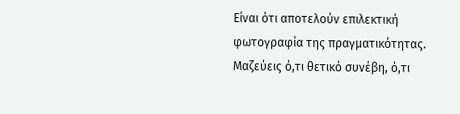Είναι ότι αποτελούν επιλεκτική φωτογραφία της πραγματικότητας.
Μαζεύεις ό,τι θετικό συνέβη, ό,τι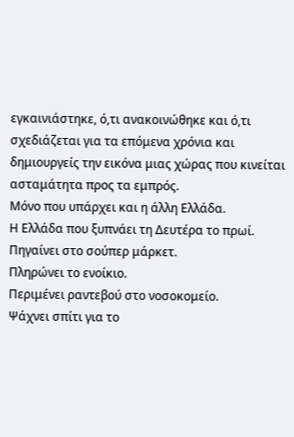εγκαινιάστηκε, ό,τι ανακοινώθηκε και ό,τι σχεδιάζεται για τα επόμενα χρόνια και δημιουργείς την εικόνα μιας χώρας που κινείται ασταμάτητα προς τα εμπρός.
Μόνο που υπάρχει και η άλλη Ελλάδα.
Η Ελλάδα που ξυπνάει τη Δευτέρα το πρωί.
Πηγαίνει στο σούπερ μάρκετ.
Πληρώνει το ενοίκιο.
Περιμένει ραντεβού στο νοσοκομείο.
Ψάχνει σπίτι για το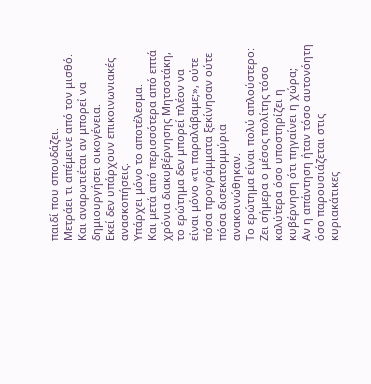παιδί που σπουδάζει.
Μετράει τι απέμεινε από τον μισθό.
Και αναρωτιέται αν μπορεί να δημιουργήσει οικογένεια.
Εκεί δεν υπάρχουν επικοινωνιακές ανασκοπήσεις.
Υπάρχει μόνο το αποτέλεσμα.
Και μετά από περισσότερα από επτά χρόνια διακυβέρνησης Μητσοτάκη, το ερώτημα δεν μπορεί πλέον να είναι μόνο «τι παραλάβαμε;», ούτε πόσα προγράμματα ξεκίνησαν ούτε πόσα δισεκατομμύρια ανακοινώθηκαν.
Το ερώτημα είναι πολύ απλούστερο:
Ζει σήμερα ο μέσος πολίτης τόσο καλύτερα όσο υποστηρίζει η κυβέρνηση ότι πηγαίνει η χώρα;
Αν η απάντηση ήταν τόσο αυτονόητη όσο παρουσιάζεται στις κυριακάτικες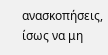ανασκοπήσεις, ίσως να μη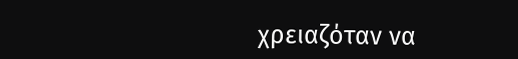χρειαζόταν να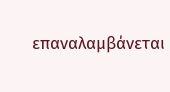επαναλαμβάνεται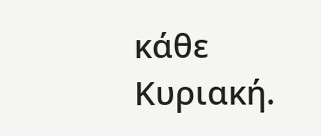κάθε Κυριακή.